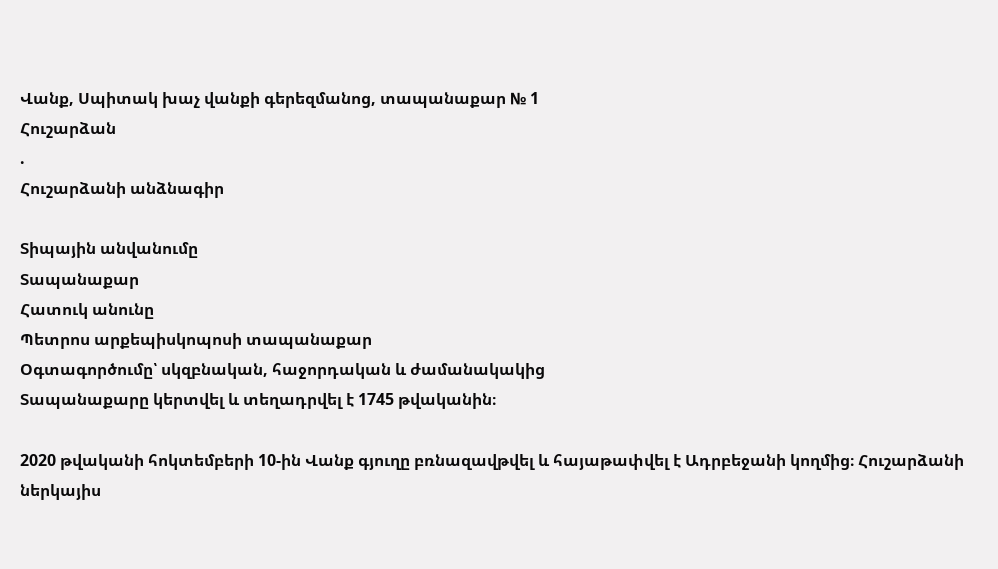Վանք, Սպիտակ խաչ վանքի գերեզմանոց, տապանաքար № 1
Հուշարձան
.
Հուշարձանի անձնագիր

Տիպային անվանումը
Տապանաքար
Հատուկ անունը
Պետրոս արքեպիսկոպոսի տապանաքար
Օգտագործումը՝ սկզբնական, հաջորդական և ժամանակակից
Տապանաքարը կերտվել և տեղադրվել է 1745 թվականին։

2020 թվականի հոկտեմբերի 10-ին Վանք գյուղը բռնազավթվել և հայաթափվել է Ադրբեջանի կողմից։ Հուշարձանի ներկայիս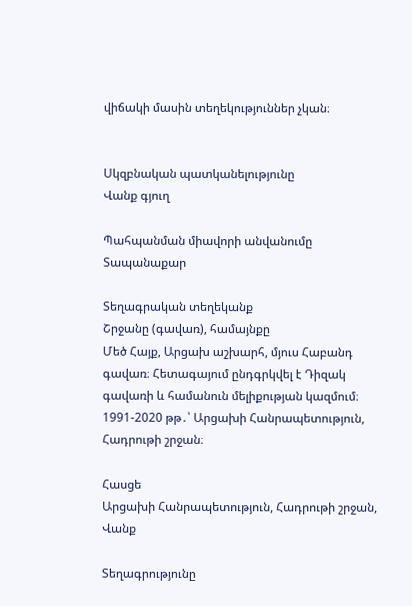վիճակի մասին տեղեկություններ չկան։


Սկզբնական պատկանելությունը
Վանք գյուղ

Պահպանման միավորի անվանումը
Տապանաքար

Տեղագրական տեղեկանք
Շրջանը (գավառ), համայնքը
Մեծ Հայք, Արցախ աշխարհ, մյուս Հաբանդ գավառ։ Հետագայում ընդգրկվել է Դիզակ գավառի և համանուն մելիքության կազմում։ 1991-2020 թթ․՝ Արցախի Հանրապետություն, Հադրութի շրջան։

Հասցե
Արցախի Հանրապետություն, Հադրութի շրջան, Վանք

Տեղագրությունը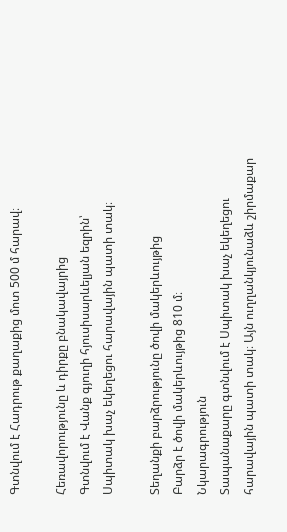Գտնվում է Հադրութ քաղաքից մոտ 500 մ հարավ։

Հեռավորությունը և դիրքը բնակավայրից
Գտնվում է Վանք գյուղի հյուսիսարևելյան եզրին՝ Սպիտակ խաչ եկեղեցու հարավային պատի տակ։

Տեղանքի բարձրությունը ծովի մակերևույթից
Բարձր է ծովի մակերևույթից 810 մ։
Նկարագրություն
Տապանաքարը գտնվում է Սպիտակ խաչ եկեղեցու հարավային պատի տակ։ Այն ուղղանկյունաձև շիրմաքար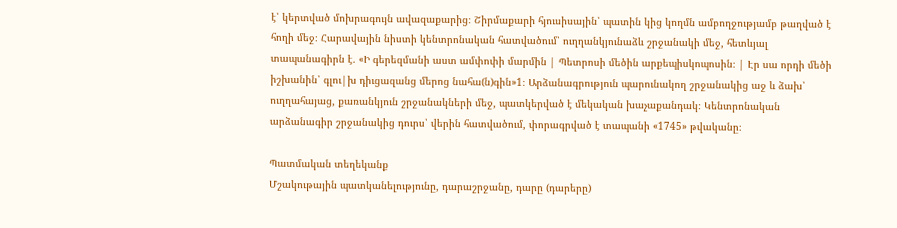է՝ կերտված մոխրագույն ավազաքարից։ Շիրմաքարի հյուսիսային՝ պատին կից կողմն ամբողջությամբ թաղված է հողի մեջ։ Հարավային նիստի կենտրոնական հատվածում՝ ուղղանկյունաձև շրջանակի մեջ, հետևյալ տապանագիրն է․ «Ի գերեզմանի աստ ամփոփի մարմին | Պետրոսի մեծին արքեպիսկոպոսին։ | Էր սա որդի մեծի իշխանին՝ գլու|խ դիւցազանց մերոց նահա(ն)գին»1։ Արձանագրություն պարունակող շրջանակից աջ և ձախ՝ ուղղահայաց, քառանկյուն շրջանակների մեջ, պատկերված է մեկական խաչաքանդակ։ Կենտրոնական արձանագիր շրջանակից դուրս՝ վերին հատվածում, փորագրված է տապանի «1745» թվականը։

Պատմական տեղեկանք
Մշակութային պատկանելությունը, դարաշրջանը, դարը (դարերը)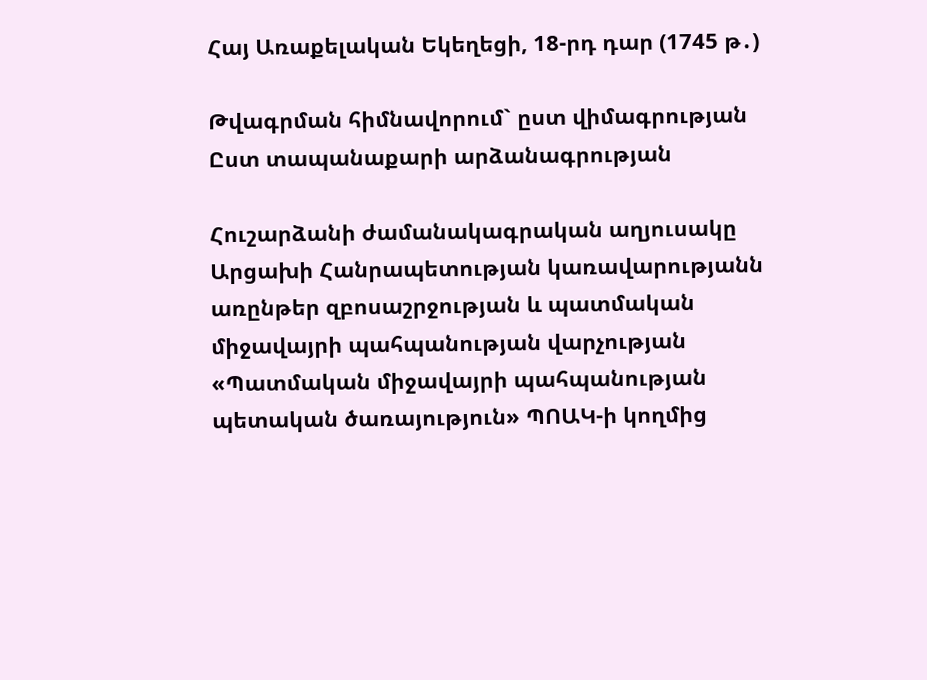Հայ Առաքելական Եկեղեցի, 18-րդ դար (1745 թ․)

Թվագրման հիմնավորում` ըստ վիմագրության
Ըստ տապանաքարի արձանագրության

Հուշարձանի ժամանակագրական աղյուսակը
Արցախի Հանրապետության կառավարությանն առընթեր զբոսաշրջության և պատմական միջավայրի պահպանության վարչության «Պատմական միջավայրի պահպանության պետական ծառայություն» ՊՈԱԿ-ի կողմից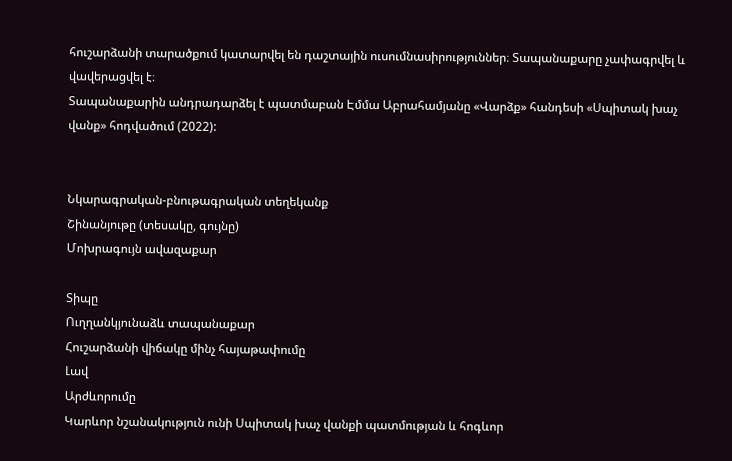հուշարձանի տարածքում կատարվել են դաշտային ուսումնասիրություններ։ Տապանաքարը չափագրվել և վավերացվել է։
Տապանաքարին անդրադարձել է պատմաբան Էմմա Աբրահամյանը «Վարձք» հանդեսի «Սպիտակ խաչ վանք» հոդվածում (2022):


Նկարագրական-բնութագրական տեղեկանք
Շինանյութը (տեսակը, գույնը)
Մոխրագույն ավազաքար

Տիպը
Ուղղանկյունաձև տապանաքար
Հուշարձանի վիճակը մինչ հայաթափումը
Լավ
Արժևորումը
Կարևոր նշանակություն ունի Սպիտակ խաչ վանքի պատմության և հոգևոր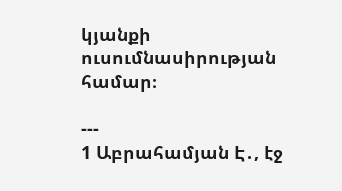կյանքի ուսումնասիրության համար։

---
1 Աբրահամյան Է․, էջ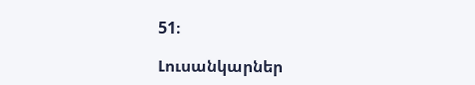51։

Լուսանկարներ